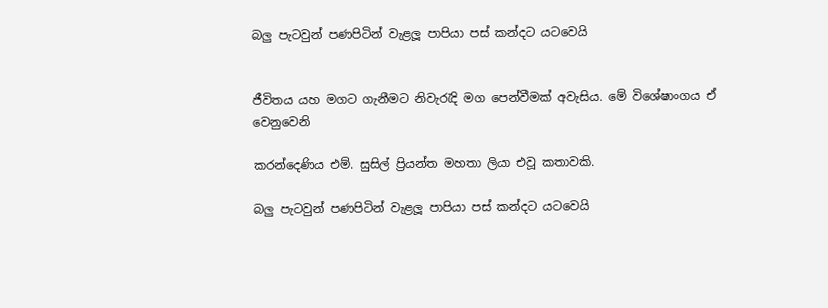බලු‍ පැටවුන් පණපිටින් වැළලූ පාපියා පස් කන්දට යටවෙයි


ජීවිතය යහ මගට ගැනීමට නිවැරැදි මග පෙන්වීමක් අවැසිය. මේ විශේෂාංගය ඒ වෙනුවෙනි

කරන්දෙණිය එම්. සුසිල් ප්‍රියන්ත මහතා ලියා එවූ කතාවකි.

බලු‍ පැටවුන් පණපිටින් වැළලූ පාපියා පස් කන්දට යටවෙයි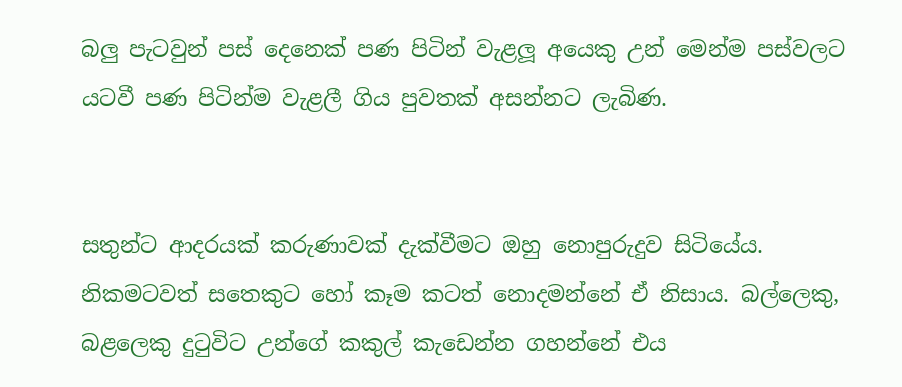බලු‍ පැටවුන් පස් දෙනෙක් පණ පිටින් වැළලූ අයෙකු උන් මෙන්ම පස්වලට යටවී පණ පිටින්ම වැළලී ගිය පුවතක් අසන්නට ලැබිණ.


සතුන්ට ආදරයක් කරුණාවක් දැක්වීමට ඔහු නොපුරුදුව සිටියේය. නිකමටවත් සතෙකුට හෝ කෑම කටත් නොදමන්නේ ඒ නිසාය. බල්ලෙකු, බළලෙකු දුටුවිට උන්ගේ කකුල් කැඩෙන්න ගහන්නේ එය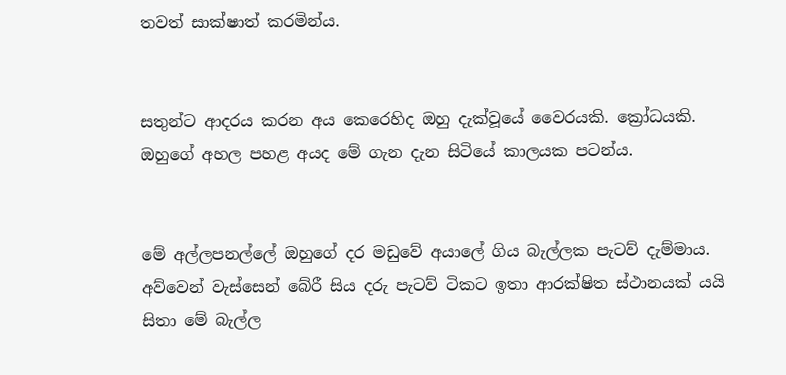තවත් සාක්ෂාත් කරමින්ය.


සතුන්ට ආදරය කරන අය කෙරෙහිද ඔහු දැක්වූයේ වෛරයකි. ක්‍රෝධයකි. ඔහුගේ අහල පහළ අයද මේ ගැන දැන සිටියේ කාලයක පටන්ය.


මේ අල්ලපනල්ලේ ඔහුගේ දර මඩුවේ අයාලේ ගිය බැල්ලක පැටව් දැම්මාය. අව්වෙන් වැස්සෙන් බේරී සිය දරු පැටව් ටිකට ඉතා ආරක්ෂිත ස්ථානයක් යයි සිතා මේ බැල්ල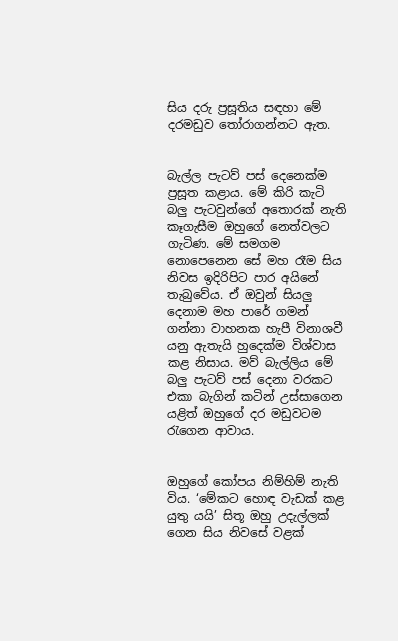සිය දරු ප්‍රසූතිය සඳහා මේ දරමඩුව තෝරාගන්නට ඇත.


බැල්ල පැටව් පස් දෙනෙක්ම ප්‍රසූත කළාය. මේ කිරි කැටි බලු‍ පැටවුන්ගේ අතොරක් නැති කෑගැසීම ඔහුගේ නෙත්වලට ගැටිණ. මේ සමගම නොපෙනෙන සේ මහ රෑම සිය නිවස ඉදිරිපිට පාර අයිනේ තැබුවේය. ඒ ඔවුන් සියලු‍ දෙනාම මහ පාරේ ගමන් ගන්නා වාහනක හැපී විනාශවී යනු ඇතැයි හුදෙක්ම විශ්වාස කළ නිසාය. මව් බැල්ලිය මේ බලු‍ පැටව් පස් දෙනා වරකට එකා බැගින් කටින් උස්සාගෙන යළිත් ඔහුගේ දර මඩුවටම රැගෙන ආවාය.


ඔහුගේ කෝපය නිම්හිම් නැති විය. ‘මේකට හොඳ වැඩක් කළ යුතු යයි’ සිතූ ඔහු උදැල්ලක් ගෙන සිය නිවසේ වළක්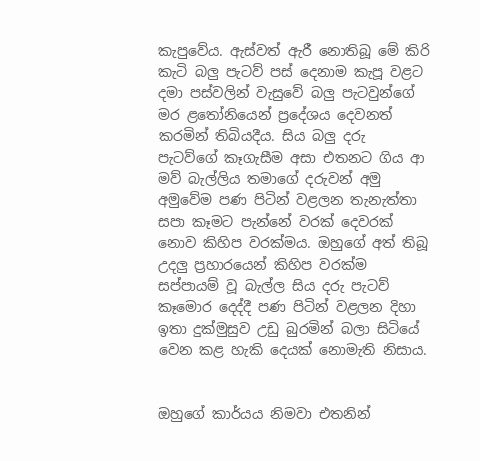කැපුවේය. ඇස්වත් ඇරී නොතිබූ මේ කිරි කැටි බලු‍ පැටව් පස් දෙනාම කැපූ වළට දමා පස්වලින් වැසුවේ බලු‍ පැටවුන්ගේ මර ළතෝනියෙන් ප්‍රදේශය දෙවනත් කරමින් තිබියදීය. සිය බලු‍ දරු පැටව්ගේ කෑගැසීම අසා එතනට ගිය ආ මව් බැල්ලිය තමාගේ දරුවන් අමු අමුවේම පණ පිටින් වළලන තැනැත්තා සපා කෑමට පැන්නේ වරක් දෙවරක් නොව කිහිප වරක්මය. ඔහුගේ අත් තිබූ උදලු‍ ප්‍රහාරයෙන් කිහිප වරක්ම සප්පායම් වූ බැල්ල සිය දරු පැටව් කෑමොර දෙද්දී පණ පිටින් වළලන දිහා ඉතා දුක්මුසුව උඩු බුරමින් බලා සිටියේ වෙන කළ හැකි දෙයක් නොමැති නිසාය.


ඔහුගේ කාර්යය නිමවා එතනින්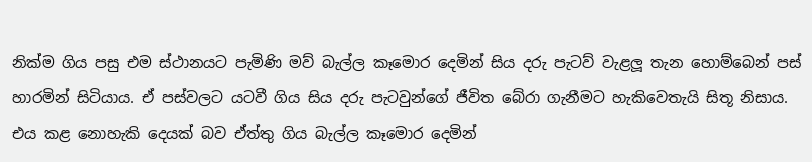නික්ම ගිය පසු එම ස්ථානයට පැමිණි මව් බැල්ල කෑමොර දෙමින් සිය දරු පැටව් වැළලූ තැන හොම්බෙන් පස් හාරමින් සිටියාය. ඒ පස්වලට යටවී ගිය සිය දරු පැටවුන්ගේ ජීවිත බේරා ගැනීමට හැකිවෙතැයි සිතූ නිසාය. එය කළ නොහැකි දෙයක් බව ඒත්තු ගිය බැල්ල කෑමොර දෙමින්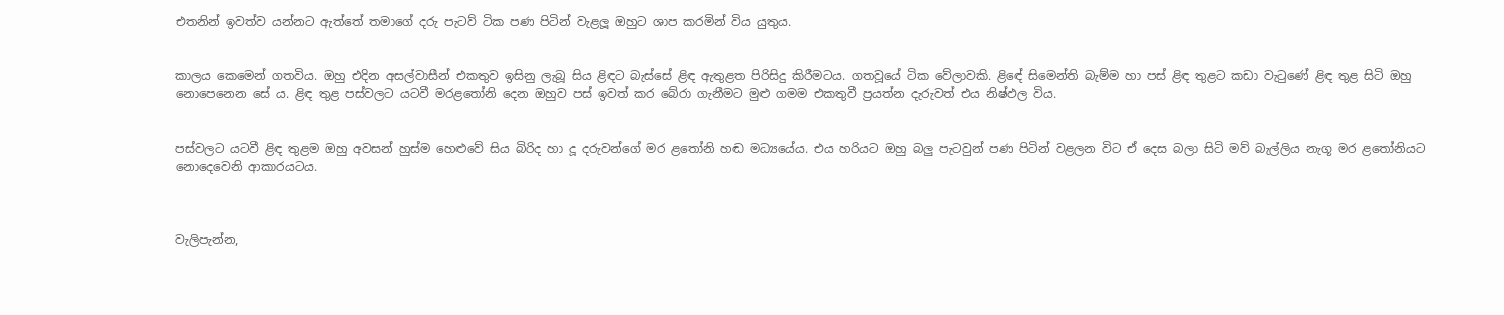එතනින් ඉවත්ව යන්නට ඇත්තේ තමාගේ දරු පැටව් ටික පණ පිටින් වැළලූ ඔහුට ශාප කරමින් විය යුතුය.


කාලය කෙමෙන් ගතවිය. ඔහු එදින අසල්වාසීන් එකතුව ඉසිනු ලැබූ සිය ළිඳට බැස්සේ ළිඳ ඇතුළත පිරිසිදු කිරීමටය. ගතවූයේ ටික වේලාවකි. ළිඳේ සිමෙන්ති බැම්ම හා පස් ළිඳ තුළට කඩා වැටුණේ ළිඳ තුළ සිටි ඔහු නොපෙනෙන සේ ය. ළිඳ තුළ පස්වලට යටවී මරළතෝනි දෙන ඔහුව පස් ඉවත් කර බේරා ගැනීමට මුළු ගමම එකතුවී ප්‍රයත්න දැරුවත් එය නිෂ්ඵල විය.


පස්වලට යටවී ළිඳ තුළම ඔහු අවසන් හුස්ම හෙළුවේ සිය බිරිද හා දූ දරුවන්ගේ මර ළතෝනි හඬ මධ්‍යයේය. එය හරියට ඔහු බලු‍ පැටවුන් පණ පිටින් වළලන විට ඒ දෙස බලා සිටි මව් බැල්ලිය නැගූ මර ළතෝනියට නොදෙවෙනි ආකාරයටය.



වැලිපැන්න,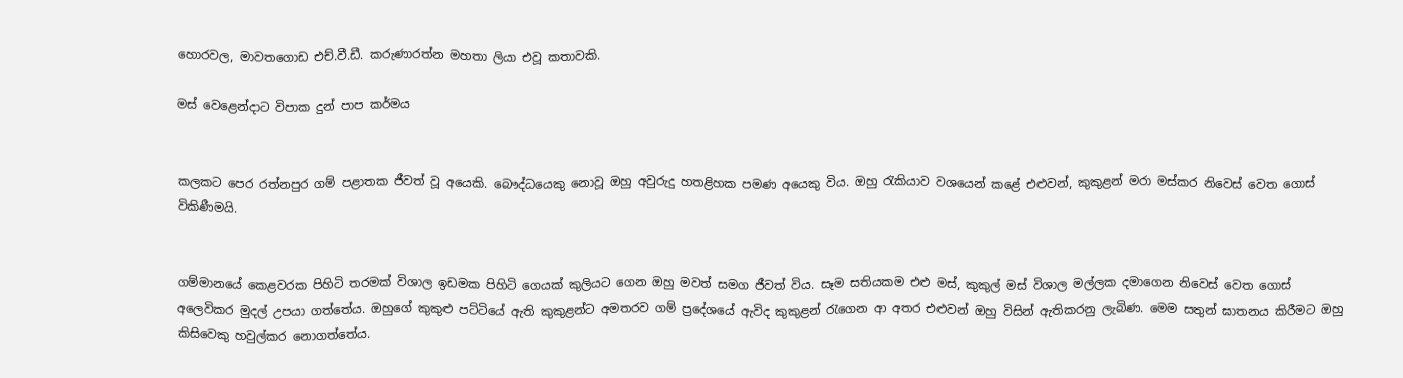හොරවල, මාවතගොඩ එච්.වී.ඩී. කරුණාරත්න මහතා ලියා එවූ කතාවකි.

මස් වෙළෙන්දාට විපාක දුන් පාප කර්මය


කලකට පෙර රත්නපුර ගම් පළාතක ජීවත් වූ අයෙකි. බෞද්ධයෙකු නොවූ ඔහු අවුරුදු හතළිහක පමණ අයෙකු විය. ඔහු රැකියාව වශයෙන් කළේ එළුවන්, කුකුළන් මරා මස්කර නිවෙස් වෙත ගොස් විකිණීමයි.


ගම්මානයේ කෙළවරක පිහිටි තරමක් විශාල ඉඩමක පිහිටි ගෙයක් කුලියට ගෙන ඔහු මවත් සමග ජීවත් විය. සෑම සතියකම එළු මස්, කුකුල් මස් විශාල මල්ලක දමාගෙන නිවෙස් වෙත ගොස් අලෙවිකර මුදල් උපයා ගත්තේය. ඔහුගේ කුකුළු පට්ටියේ ඇති කුකුළන්ට අමතරව ගම් ප්‍රදේශයේ ඇවිද කුකුළන් රැගෙන ආ අතර එළුවන් ඔහු විසින් ඇතිකරනු ලැබිණ. මෙම සතුන් ඝාතනය කිරීමට ඔහු කිසිවෙකු හවුල්කර නොගත්තේය.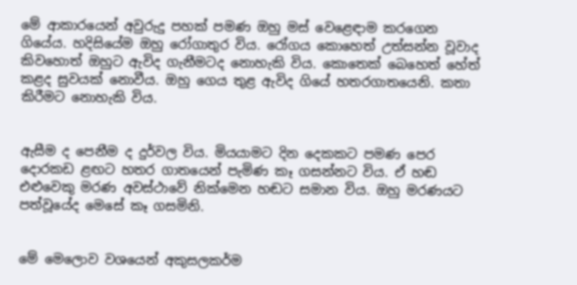මේ ආකාරයෙන් අවුරුදු පහක් පමණ ඔහු මස් වෙළෙඳාම කරගෙන ගියේය. හදිසියේම ඔහු රෝගාතුර විය. රෝගය කොහෙත් උත්සන්න වූවාද කිවහොත් ඔහුට ඇවිද ගැනීමටද නොහැකි විය. කොතෙක් බෙහෙත් හේත් කළද සුවයක් නොවීය. ඔහු ගෙය තුළ ඇවිද ගියේ හතරගාතයෙනි. කතා කිරීමට නොහැකි විය.


ඇසීම ද පෙනීම ද දුර්වල විය. මියයාමට දින දෙකකට පමණ පෙර දොරකඩ ළඟට හතර ගාතයෙන් පැමිණ කෑ ගසන්නට විය. ඒ හඬ එළුවෙකු මරණ අවස්ථාවේ නික්මෙන හඬට සමාන විය. ඔහු මරණයට පත්වූයේද මෙසේ කෑ ගසමිනි.


මේ මෙලොව වශයෙන් අකුසලකර්ම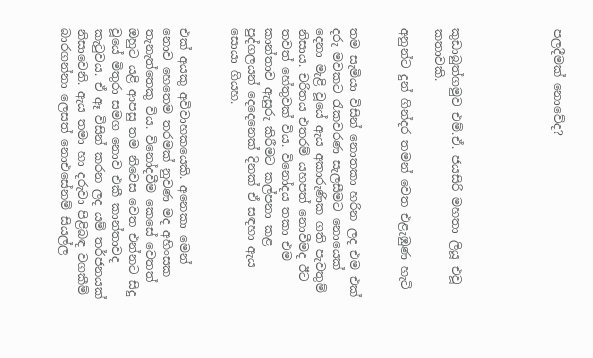පලදීමක් නොවේද?





කුඩාබුත්ගමුව එම්.ඒ. ජයසිරි මහතා ලියූ එවූ කතාවකි.

අනුන්ට දුන් ගින්දර තමන් වෙත එළැඹුණ හැටි


තම සැමියා විසින් නොතකා හරින ලද එම එක් දරු මවකට රැකවරණ සැලසීමට නොයෙක් දෙනා මැළි වූයේ ඇය අකාරුණික ගති පැවතුම් නිසාය. චරිතය එතරම් යහපත් නොවීමද ඊට තවත් හේතුවක් විය. විනෝදය තකා එම කාන්තාව ඇසුරු කිරීමට කල්පනා කළ පුද්ගලයන් දෙදෙනෙක් දිනක් ඒ සඳහා ඇය සොයා ගියහ.


එක් අයකු අවිවාහකයෙකි. අනෙකා මෙන් නොව හෙතෙම තරමක් නුවණ මද අහිංසක තැනැත්තෙකු විය. විනෝදවීම කෙසේ වෙතත් ඔහුට යළි ආපසු තම නිවෙස වෙත එන්නට සිදු වූයේ මිතුරා සමග නොව එකී කාන්තාවද කැටුවය. ඒ ඈ විසින් කරන ලද යම් තර්ජනයක් නිසාවෙනි. ඇය තමා හා දරුවා පිළිබඳ වගකීම් බාරගන්නා ලෙසත් නොඑසේනම් සියල්ල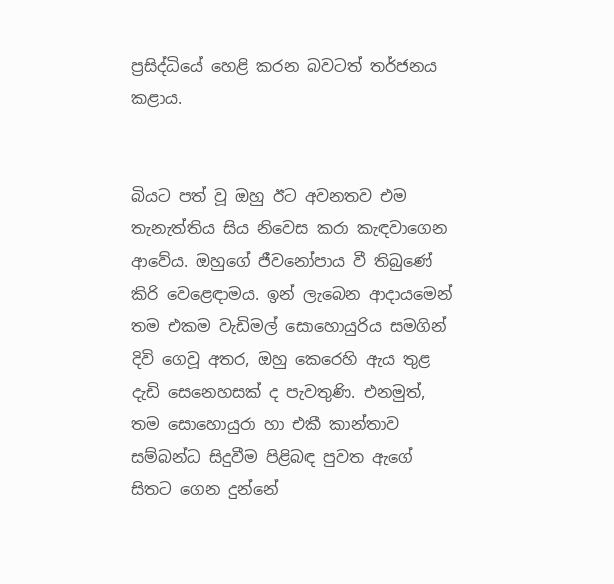ප්‍රසිද්ධියේ හෙළි කරන බවටත් තර්ජනය කළාය.


බියට පත් වූ ඔහු ඊට අවනතව එම තැනැත්තිය සිය නිවෙස කරා කැඳවාගෙන ආවේය. ඔහුගේ ජීවනෝපාය වී තිබුණේ කිරි වෙළෙඳාමය. ඉන් ලැබෙන ආදායමෙන් තම එකම වැඩිමල් සොහොයුරිය සමගින් දිවි ගෙවූ අතර, ඔහු කෙරෙහි ඇය තුළ දැඩි සෙනෙහසක් ද පැවතුණි. එනමුත්, තම සොහොයුරා හා එකී කාන්තාව සම්බන්ධ සිදුවීම පිළිබඳ පුවත ඇගේ සිතට ගෙන දුන්නේ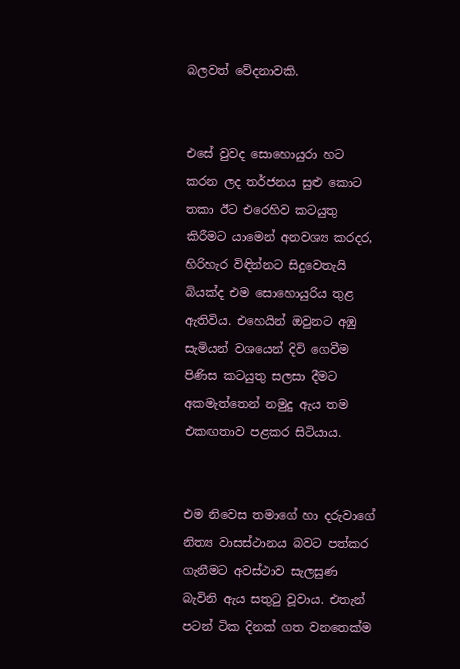බලවත් වේදනාවකි.


එසේ වුවද සොහොයුරා හට කරන ලද තර්ජනය සුළු කොට තකා ඊට එරෙහිව කටයුතු කිරීමට යාමෙන් අනවශ්‍ය කරදර, හිරිහැර විඳින්නට සිදුවෙතැයි බියක්ද එම සොහොයුරිය තුළ ඇතිවිය. එහෙයින් ඔවුනට අඹු සැමියන් වශයෙන් දිවි ගෙවීම පිණිස කටයුතු සලසා දීමට අකමැත්තෙන් නමුදු ඇය තම එකඟතාව පළකර සිටියාය.


එම නිවෙස තමාගේ හා දරුවාගේ නිත්‍ය වාසස්ථානය බවට පත්කර ගැනීමට අවස්ථාව සැලසුණ බැවිනි ඇය සතුටු වූවාය. එතැන් පටන් ටික දිනක් ගත වනතෙක්ම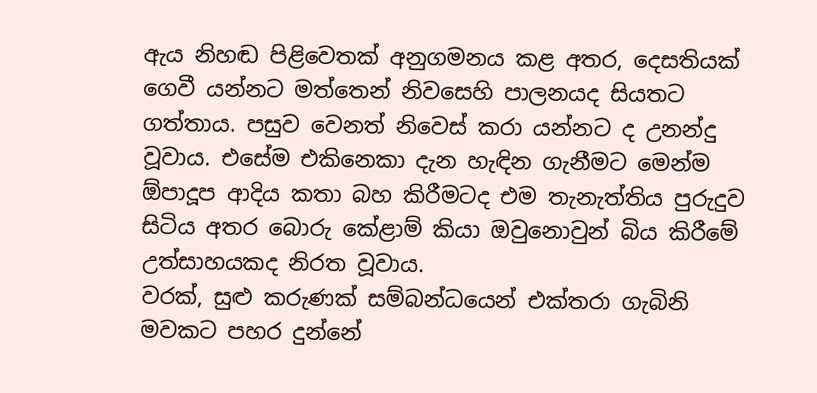ඇය නිහඬ පිළිවෙතක් අනුගමනය කළ අතර, දෙසතියක් ගෙවී යන්නට මත්තෙන් නිවසෙහි පාලනයද සියතට ගත්තාය. පසුව වෙනත් නිවෙස් කරා යන්නට ද උනන්දු වූවාය. එසේම එකිනෙකා දැන හැඳින ගැනීමට මෙන්ම ඕපාදූප ආදිය කතා බහ කිරීමටද එම තැනැත්තිය පුරුදුව සිටිය අතර බොරු කේළාම් කියා ඔවුනොවුන් බිය කිරීමේ උත්සාහයකද නිරත වූවාය.
වරක්, සුළු කරුණක් සම්බන්ධයෙන් එක්තරා ගැබිනි මවකට පහර දුන්නේ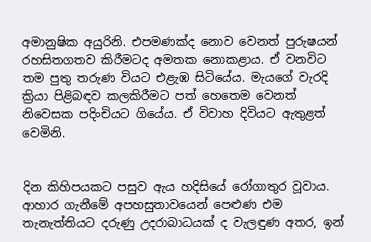අමානුෂික අයුරිනි. එපමණක්ද නොව වෙනත් පුරුෂයන් රහසිතගතව කිරීමටද අමතක නොකළාය. ඒ වනවිට තම පුතු තරුණ වියට එළැඹ සිටියේය. මැයගේ වැරදි ක්‍රියා පිළිබඳව කලකිරීමට පත් හෙතෙම වෙනත් නිවෙසක පදිංචියට ගියේය. ඒ විවාහ දිවියට ඇතුළත් වෙමිනි.


දින කිහිපයකට පසුව ඇය හදිසියේ රෝගාතුර වූවාය. ආහාර ගැනීමේ අපහසුතාවයෙන් පෙළුණ එම තැනැත්තියට දරුණු උදරාබාධයක් ද වැලඳුණ අතර, ඉන්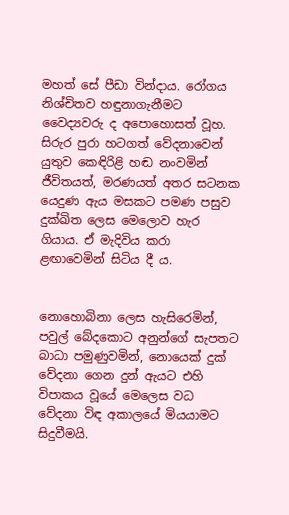මහත් සේ පීඩා වින්දාය. රෝගය නිශ්චිතව හඳුනාගැනීමට වෛද්‍යවරු ද අපොහොසත් වූහ. සිරුර පුරා හටගත් වේදනාවෙන් යුතුව කෙඳිරිළි හඬ නංවමින් ජීවිතයත්, මරණයත් අතර සටනක යෙදුණ ඇය මසකට පමණ පසුව දුක්ඛිත ලෙස මෙලොව හැර ගියාය. ඒ මැදිවිය කරා ළඟාවෙමින් සිටිය දී ය.


නොහොබිනා ලෙස හැසිරෙමින්, පවුල් බේදකොට අනුන්ගේ සැපතට බාධා පමුණුවමින්, නොයෙක් දුක් වේදනා ගෙන දුන් ඇයට එහි විපාකය වූයේ මෙලෙස වධ වේදනා විඳ අකාලයේ මියයාමට සිදුවීමයි.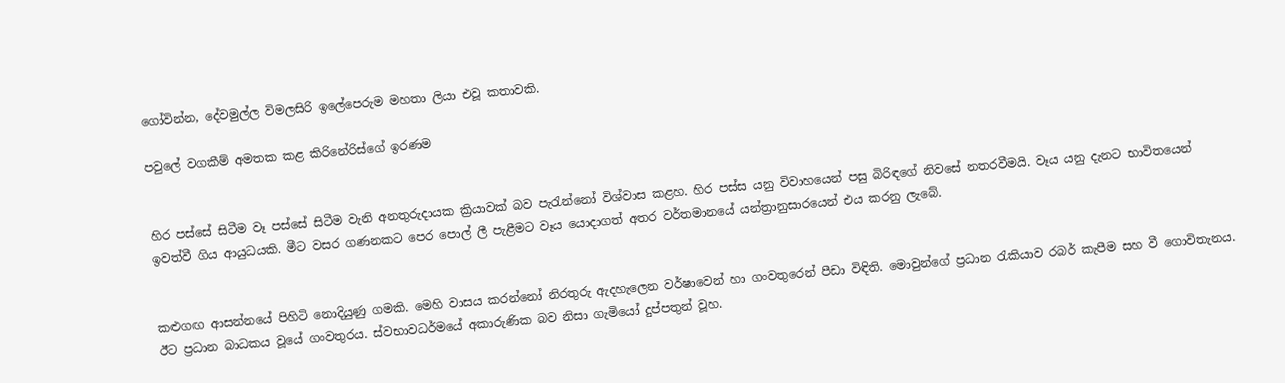ගෝවින්න, දේවමුල්ල විමලසිරි ඉලේපෙරුම මහතා ලියා එවූ කතාවකි.

පවුලේ වගකීම් අමතක කළ කිරිනේරිස්ගේ ඉරණම


හිර පස්සේ සිටීම වෑ පස්සේ සිටීම වැනි අනතුරුදායක ක්‍රියාවක් බව පැරැන්නෝ විශ්වාස කළහ. හිර පස්ස යනු විවාහයෙන් පසු බිරිඳගේ නිවසේ නතරවීමයි. වෑය යනු දැනට භාවිතයෙන් ඉවත්වී ගිය ආයුධයකි. මීට වසර ගණනකට පෙර පොල් ලී පැළීමට වෑය යොදාගත් අතර වර්තමානයේ යන්ත්‍රානුසාරයෙන් එය කරනු ලැබේ.


කළුගඟ ආසන්නයේ පිහිටි නොදියුණු ගමකි. මෙහි වාසය කරන්නෝ නිරතුරු ඇදහැලෙන වර්ෂාවෙන් හා ගංවතුරෙන් පීඩා විඳිති. මොවුන්ගේ ප්‍රධාන රැකියාව රබර් කැපීම සහ වී ගොවිතැනය. ඊට ප්‍රධාන බාධකය වූයේ ගංවතුරය. ස්වභාවධර්මයේ අකාරුණික බව නිසා ගැමියෝ දුප්පතුන් වූහ.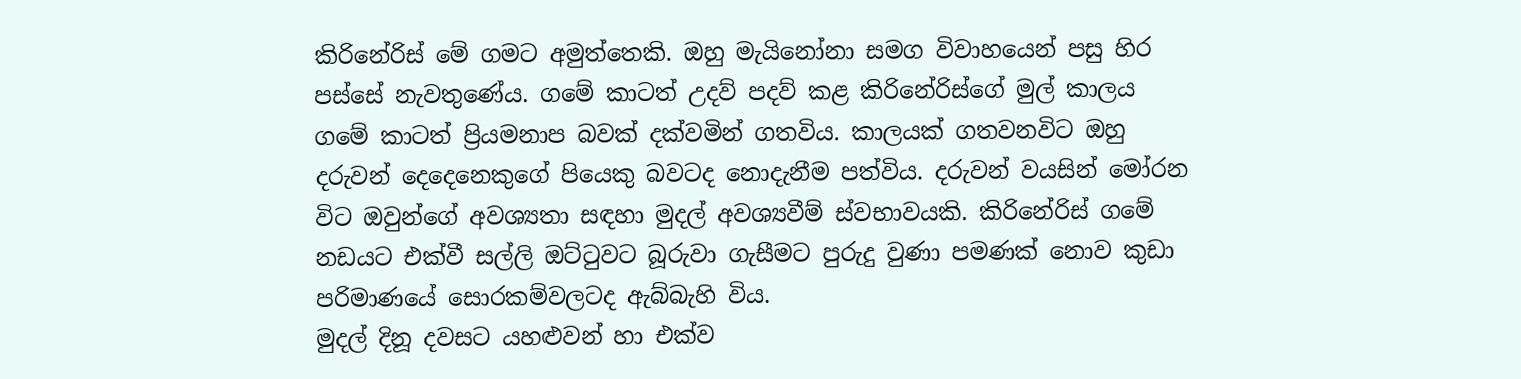කිරිනේරිස් මේ ගමට අමුත්තෙකි. ඔහු මැයිනෝනා සමග විවාහයෙන් පසු හිර පස්සේ නැවතුණේය. ගමේ කාටත් උදව් පදව් කළ කිරිනේරිස්ගේ මුල් කාලය ගමේ කාටත් ප්‍රියමනාප බවක් දක්වමින් ගතවිය. කාලයක් ගතවනවිට ඔහු දරුවන් දෙදෙනෙකුගේ පියෙකු බවටද නොදැනීම පත්විය. දරුවන් වයසින් මෝරන විට ඔවුන්ගේ අවශ්‍යතා සඳහා මුදල් අවශ්‍යවීම් ස්වභාවයකි. කිරිනේරිස් ගමේ නඩයට එක්වී සල්ලි ඔට්ටුවට බූරුවා ගැසීමට පුරුදු වුණා පමණක් නොව කුඩා පරිමාණයේ සොරකම්වලටද ඇබ්බැහි විය.
මුදල් දිනූ දවසට යහළුවන් හා එක්ව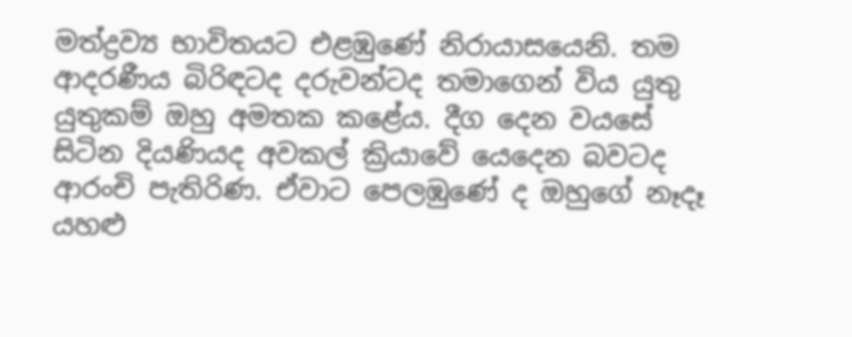මත්ද්‍රව්‍ය භාවිතයට එළඹුණේ නිරායාසයෙනි. තම ආදරණීය බිරිඳටද දරුවන්ටද තමාගෙන් විය යුතු යුතුකම් ඔහු අමතක කළේය. දීග දෙන වයසේ සිටින දියණියද අවකල් ක්‍රියාවේ යෙදෙන බවටද ආරංචි පැතිරිණ. ඒවාට පෙලඹුණේ ද ඔහුගේ නෑදෑ යහළු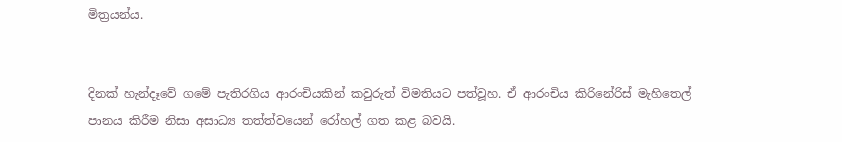මිත්‍රයන්ය.


දිනක් හැන්දෑවේ ගමේ පැතිරගිය ආරංචියකින් කවුරුත් විමතියට පත්වූහ. ඒ ආරංචිය කිරිනේරිස් මැහිතෙල් පානය කිරීම නිසා අසාධ්‍ය තත්ත්වයෙන් රෝහල් ගත කළ බවයි.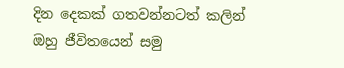දින දෙකක් ගතවන්නටත් කලින් ඔහු ජීවිතයෙන් සමු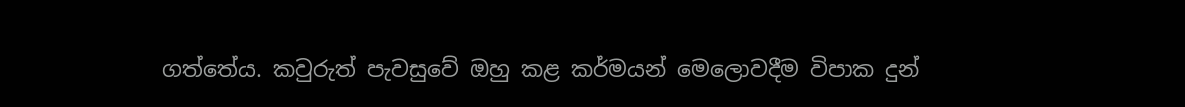ගත්තේය. කවුරුත් පැවසුවේ ඔහු කළ කර්මයන් මෙලොවදීම විපාක දුන්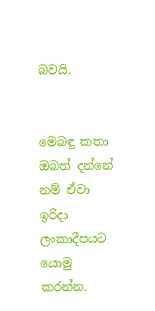බවයි.


මෙබඳු කතා ඔබත් දන්නේ නම් ඒවා ඉරිදා ලංකාදීපයට යොමු කරන්න.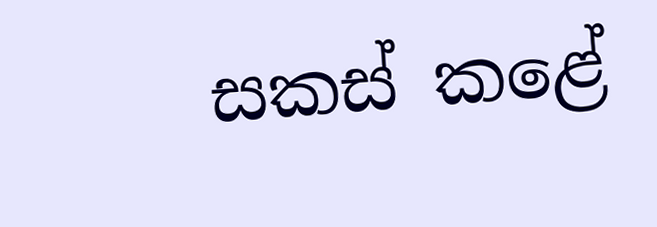සකස් කළේ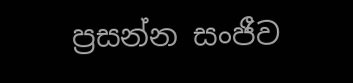ප්‍රසන්න සංජීව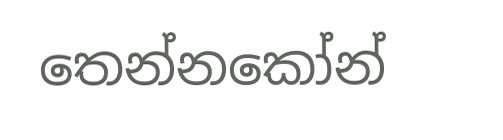තෙන්නකෝන්